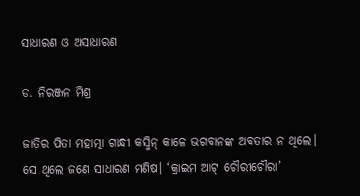ସାଧାରଣ ଓ ଅସାଧାରଣ

ଡ. ନିରଞ୍ଜନ ମିଶ୍ର

ଜାତିର ପିତା ମହାତ୍ମା ଗାନ୍ଧୀ କସ୍ମିନ୍‌ କାଳେ ଭଗବାନଙ୍କ ଅବତାର ନ ଥିଲେ। ସେ ଥିଲେ ଜଣେ ସାଧାରଣ ମଣିଷ। ‘କ୍ରାଇମ ଆଟ୍‌ ଚୌରୀଚୌରା’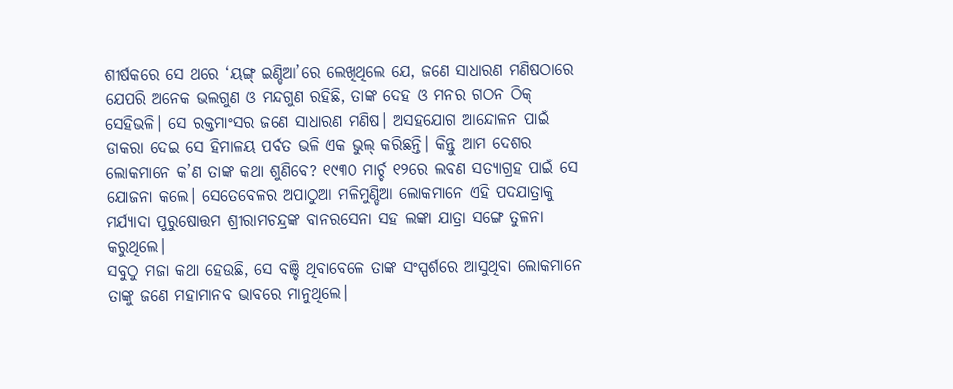ଶୀର୍ଷକରେ ସେ ଥରେ ‘ୟଙ୍ଗ୍‌ ଇଣ୍ଡିଆ’ରେ ଲେଖିଥିଲେ ଯେ, ଜଣେ ସାଧାରଣ ମଣିଷଠାରେ ଯେପରି ଅନେକ ଭଲଗୁଣ ଓ ମନ୍ଦଗୁଣ ରହିଛି, ତାଙ୍କ ଦେହ ଓ ମନର ଗଠନ ଠିକ୍‌ ସେହିଭଳି। ସେ ରକ୍ତମାଂସର ଜଣେ ସାଧାରଣ ମଣିଷ। ଅସହଯୋଗ ଆନ୍ଦୋଳନ ପାଇଁ ଡାକରା ଦେଇ ସେ ହିମାଳୟ ପର୍ବତ ଭଳି ଏକ ଭୁଲ୍‌ କରିଛନ୍ତି। କିନ୍ତୁ ଆମ ଦେଶର ଲୋକମାନେ କ’ଣ ତାଙ୍କ କଥା ଶୁଣିବେ? ୧୯୩୦ ମାର୍ଚ୍ଚ ୧୨ରେ ଲବଣ ସତ୍ୟାଗ୍ରହ ପାଇଁ ସେ ଯୋଜନା କଲେ। ସେତେବେଳର ଅପାଠୁଆ ମଳିମୁଣ୍ଡିଆ ଲୋକମାନେ ଏହି ପଦଯାତ୍ରାକୁ ମର୍ଯ୍ୟାଦା ପୁରୁଷୋତ୍ତମ ଶ୍ରୀରାମଚନ୍ଦ୍ରଙ୍କ ବାନରସେନା ସହ ଲଙ୍କା ଯାତ୍ରା ସଙ୍ଗେ ତୁଳନା କରୁଥିଲେ।
ସବୁଠୁ ମଜା କଥା ହେଉଛି, ସେ ବଞ୍ଚି ଥିବାବେଳେ ତାଙ୍କ ସଂସ୍ପର୍ଶରେ ଆସୁଥିବା ଲୋକମାନେ ତାଙ୍କୁ ଜଣେ ମହାମାନବ ଭାବରେ ମାନୁଥିଲେ।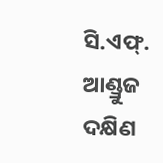ସି.ଏଫ୍‌. ଆଣ୍ଡ୍ରୁଜ ଦକ୍ଷିଣ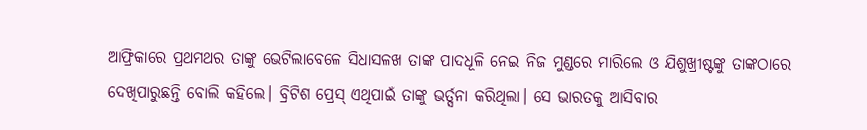ଆଫ୍ରିକାରେ ପ୍ରଥମଥର ତାଙ୍କୁ ଭେଟିଲାବେଳେ ସିଧାସଳଖ ତାଙ୍କ ପାଦଧୂଳି ନେଇ ନିଜ ମୁଣ୍ଡରେ ମାରିଲେ ଓ ଯିଶୁଖ୍ରୀଷ୍ଟଙ୍କୁ ତାଙ୍କଠାରେ ଦେଖିପାରୁଛନ୍ତି ବୋଲି କହିଲେ। ବ୍ରିଟିଶ ପ୍ରେସ୍‌ ଏଥିପାଇଁ ତାଙ୍କୁ ଭର୍ତ୍ସନା କରିଥିଲା। ସେ ଭାରତକୁ ଆସିବାର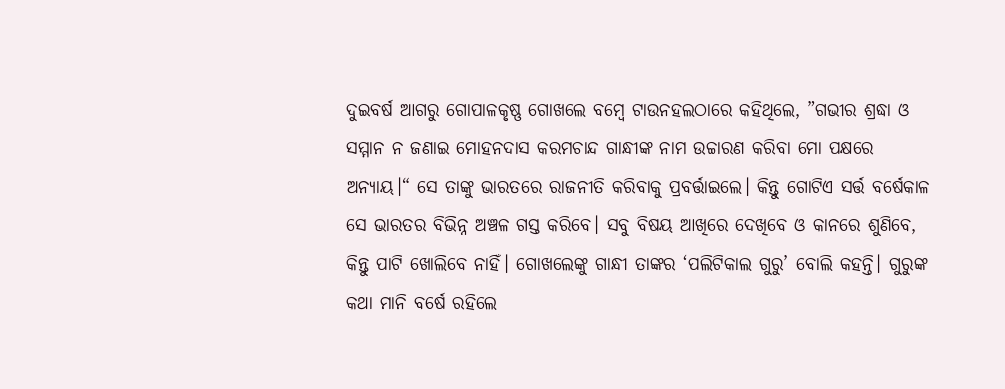ଦୁଇବର୍ଷ ଆଗରୁ ଗୋପାଳକୃଷ୍ଣ ଗୋଖଲେ ବମ୍ବେ ଟାଉନହଲଠାରେ କହିଥିଲେ, ”ଗଭୀର ଶ୍ରଦ୍ଧା ଓ ସମ୍ମାନ ନ ଜଣାଇ ମୋହନଦାସ କରମଚାନ୍ଦ ଗାନ୍ଧୀଙ୍କ ନାମ ଉଚ୍ଚାରଣ କରିବା ମୋ ପକ୍ଷରେ ଅନ୍ୟାୟ।“ ସେ ତାଙ୍କୁ ଭାରତରେ ରାଜନୀତି କରିବାକୁ ପ୍ରବର୍ତ୍ତାଇଲେ। କିନ୍ତୁ ଗୋଟିଏ ସର୍ତ୍ତ ବର୍ଷେକାଳ ସେ ଭାରତର ବିଭିନ୍ନ ଅଞ୍ଚଳ ଗସ୍ତ କରିବେ। ସବୁ ବିଷୟ ଆଖିରେ ଦେଖିବେ ଓ କାନରେ ଶୁଣିବେ, କିନ୍ତୁ ପାଟି ଖୋଲିବେ ନାହିଁ। ଗୋଖଲେଙ୍କୁ ଗାନ୍ଧୀ ତାଙ୍କର ‘ପଲିଟିକାଲ ଗୁରୁ’ ବୋଲି କହନ୍ତି। ଗୁରୁଙ୍କ କଥା ମାନି ବର୍ଷେ ରହିଲେ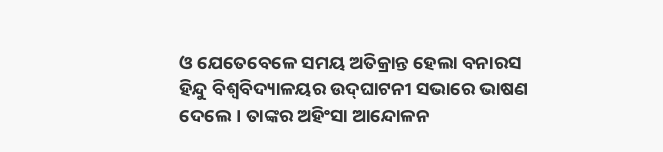ଓ ଯେତେବେଳେ ସମୟ ଅତିକ୍ରାନ୍ତ ହେଲା ବନାରସ ହିନ୍ଦୁ ବିଶ୍ୱବିଦ୍ୟାଳୟର ଉଦ୍‌ଘାଟନୀ ସଭାରେ ଭାଷଣ ଦେଲେ। ତାଙ୍କର ଅହିଂସା ଆନ୍ଦୋଳନ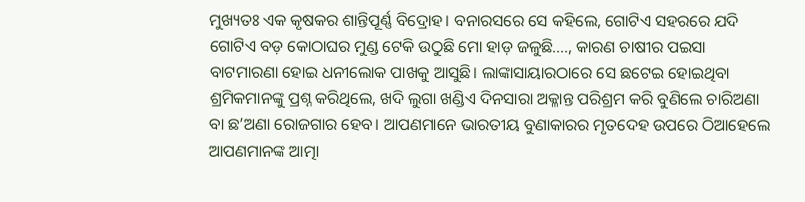ମୁଖ୍ୟତଃ ଏକ କୃଷକର ଶାନ୍ତିପୂର୍ଣ୍ଣ ବିଦ୍ରୋହ। ବନାରସରେ ସେ କହିଲେ, ଗୋଟିଏ ସହରରେ ଯଦି ଗୋଟିଏ ବଡ଼ କୋଠାଘର ମୁଣ୍ଡ ଟେକି ଉଠୁଛି ମୋ ହାଡ଼ ଜଳୁଛି…., କାରଣ ଚାଷୀର ପଇସା ବାଟମାରଣା ହୋଇ ଧନୀଲୋକ ପାଖକୁ ଆସୁଛି। ଲାଙ୍କାସାୟାରଠାରେ ସେ ଛଟେଇ ହୋଇଥିବା ଶ୍ରମିକମାନଙ୍କୁ ପ୍ରଶ୍ନ କରିଥିଲେ, ଖଦି ଲୁଗା ଖଣ୍ଡିଏ ଦିନସାରା ଅକ୍ଳାନ୍ତ ପରିଶ୍ରମ କରି ବୁଣିଲେ ଚାରିଅଣା ବା ଛ’ଅଣା ରୋଜଗାର ହେବ। ଆପଣମାନେ ଭାରତୀୟ ବୁଣାକାରର ମୃତଦେହ ଉପରେ ଠିଆହେଲେ ଆପଣମାନଙ୍କ ଆତ୍ମା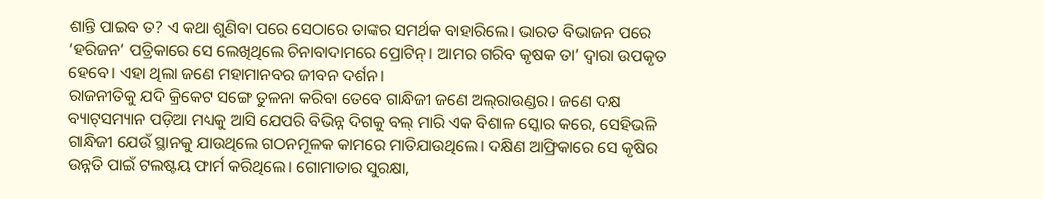ଶାନ୍ତି ପାଇବ ତ? ଏ କଥା ଶୁଣିବା ପରେ ସେଠାରେ ତାଙ୍କର ସମର୍ଥକ ବାହାରିଲେ। ଭାରତ ବିଭାଜନ ପରେ ‘ହରିଜନ’ ପତ୍ରିକାରେ ସେ ଲେଖିଥିଲେ ଚିନାବାଦାମରେ ପ୍ରୋଟିନ୍‌। ଆମର ଗରିବ କୃଷକ ତା’ ଦ୍ୱାରା ଉପକୃତ ହେବେ। ଏହା ଥିଲା ଜଣେ ମହାମାନବର ଜୀବନ ଦର୍ଶନ।
ରାଜନୀତିକୁ ଯଦି କ୍ରିକେଟ ସଙ୍ଗେ ତୁଳନା କରିବା ତେବେ ଗାନ୍ଧିଜୀ ଜଣେ ଅଲ୍‌ରାଉଣ୍ଡର। ଜଣେ ଦକ୍ଷ ବ୍ୟାଟ୍‌ସମ୍ୟାନ ପଡ଼ିଆ ମଧ୍ୟକୁ ଆସି ଯେପରି ବିଭିନ୍ନ ଦିଗକୁ ବଲ୍‌ ମାରି ଏକ ବିଶାଳ ସ୍କୋର କରେ, ସେହିଭଳି ଗାନ୍ଧିଜୀ ଯେଉଁ ସ୍ଥାନକୁ ଯାଉଥିଲେ ଗଠନମୂଳକ କାମରେ ମାତିଯାଉଥିଲେ। ଦକ୍ଷିଣ ଆଫ୍ରିକାରେ ସେ କୃଷିର ଉନ୍ନତି ପାଇଁ ଟଲଷ୍ଟୟ ଫାର୍ମ କରିଥିଲେ। ଗୋମାତାର ସୁରକ୍ଷା,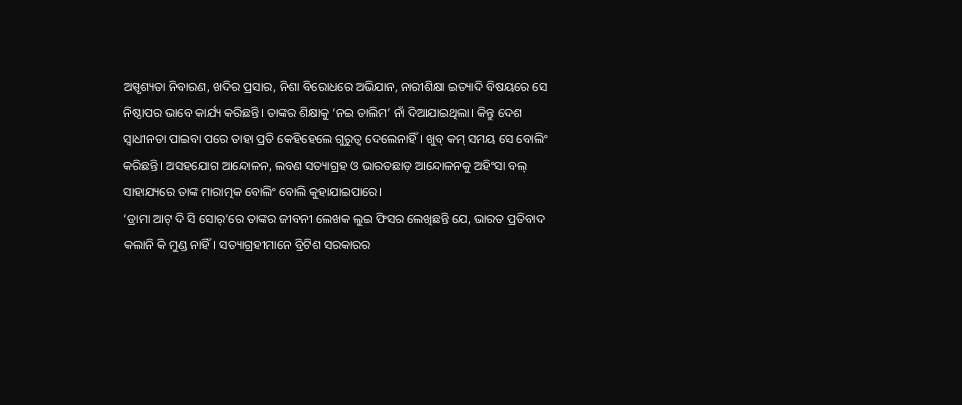ଅସ୍ପୃଶ୍ୟତା ନିବାରଣ, ଖଦିର ପ୍ରସାର, ନିଶା ବିରୋଧରେ ଅଭିଯାନ, ନାରୀଶିକ୍ଷା ଇତ୍ୟାଦି ବିଷୟରେ ସେ ନିଷ୍ଠାପର ଭାବେ କାର୍ଯ୍ୟ କରିଛନ୍ତି। ତାଙ୍କର ଶିକ୍ଷାକୁ ‘ନଇ ତାଲିମ’ ନାଁ ଦିଆଯାଇଥିଲା। କିନ୍ତୁ ଦେଶ ସ୍ବାଧୀନତା ପାଇବା ପରେ ତାହା ପ୍ରତି କେହିହେଲେ ଗୁରୁତ୍ୱ ଦେଲେନାହିଁ। ଖୁବ୍‌ କମ୍‌ ସମୟ ସେ ବୋଲିଂ କରିଛନ୍ତି। ଅସହଯୋଗ ଆନ୍ଦୋଳନ, ଲବଣ ସତ୍ୟାଗ୍ରହ ଓ ଭାରତଛାଡ଼ ଆନ୍ଦୋଳନକୁ ଅହିଂସା ବଲ୍‌ ସାହାଯ୍ୟରେ ତାଙ୍କ ମାରାତ୍ମକ ବୋଲିଂ ବୋଲି କୁହାଯାଇପାରେ।
‘ଡ୍ରାମା ଆଟ୍‌ ଦି ସି ସୋର୍‌’ରେ ତାଙ୍କର ଜୀବନୀ ଲେଖକ ଲୁଇ ଫିସର ଲେଖିଛନ୍ତି ଯେ, ଭାରତ ପ୍ରତିବାଦ କଲାନି କି ମୁଣ୍ଡ ନାହିଁ। ସତ୍ୟାଗ୍ରହୀମାନେ ବ୍ରିଟିଶ ସରକାରର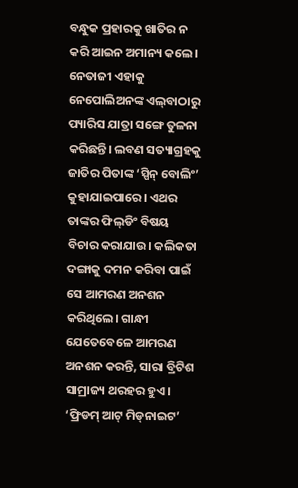ବନ୍ଧୁକ ପ୍ରହାରକୁ ଖାତିର ନ କରି ଆଇନ ଅମାନ୍ୟ କଲେ। ନେତାଜୀ ଏହାକୁ ନେପୋଲିଅନଙ୍କ ଏଲ୍‌ବାଠାରୁ ପ୍ୟାରିସ ଯାତ୍ରା ସଙ୍ଗେ ତୁଳନା କରିଛନ୍ତି। ଲବଣ ସତ୍ୟାଗ୍ରହକୁ ଜାତିର ପିତାଙ୍କ ‘ସ୍ପିନ୍‌ ବୋଲିଂ’ କୁହାଯାଇପାରେ। ଏଥର ତାଙ୍କର ଫିଲ୍‌ଡିଂ ବିଷୟ ବିଚାର କରାଯାଉ। କଲିକତା ଦଙ୍ଗାକୁ ଦମନ କରିବା ପାଇଁ ସେ ଆମରଣ ଅନଶନ କରିଥିଲେ। ଗାନ୍ଧୀ ଯେତେବେଳେ ଆମରଣ ଅନଶନ କରନ୍ତି, ସାରା ବ୍ରିଟିଶ ସାମ୍ରାଜ୍ୟ ଥରହର ହୁଏ। ‘ଫ୍ରିଡମ୍‌ ଆଟ୍‌ ମିଡ୍‌ନାଇଟ’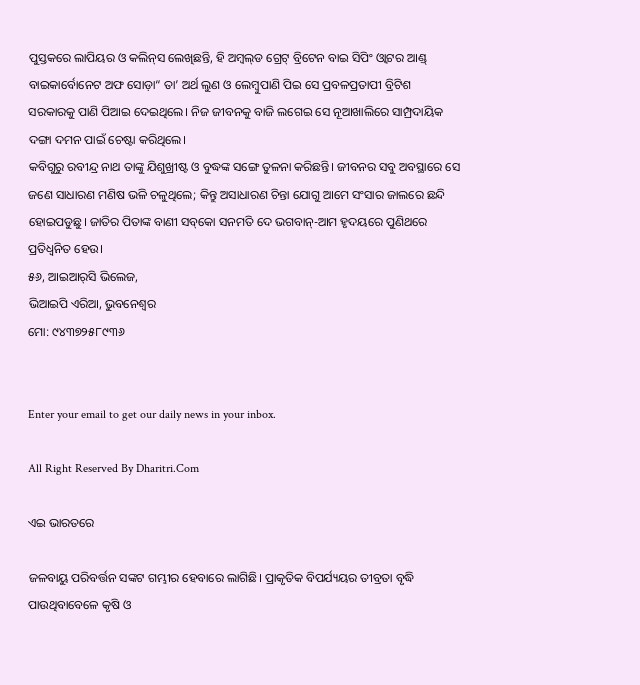ପୁସ୍ତକରେ ଲାପିୟର ଓ କଲିନ୍‌ସ ଲେଖିଛନ୍ତି, ହି ଅମ୍ବଲ୍‌ଡ ଗ୍ରେଟ୍‌ ବ୍ରିଟେନ ବାଇ ସିପିଂ ଓ୍ବାଟର ଆଣ୍ଡ୍‌ ବାଇକାର୍ବୋନେଟ ଅଫ ସୋଡ଼ା“ ତା’ ଅର୍ଥ ଲୁଣ ଓ ଲେମ୍ବୁପାଣି ପିଇ ସେ ପ୍ରବଳପ୍ରତାପୀ ବ୍ରିଟିଶ ସରକାରକୁ ପାଣି ପିଆଇ ଦେଇଥିଲେ। ନିଜ ଜୀବନକୁ ବାଜି ଲଗେଇ ସେ ନୂଆଖାଲିରେ ସାମ୍ପ୍ରଦାୟିକ ଦଙ୍ଗା ଦମନ ପାଇଁ ଚେଷ୍ଟା କରିଥିଲେ।
କବିଗୁରୁ ରବୀନ୍ଦ୍ର ନାଥ ତାଙ୍କୁ ଯିଶୁଖ୍ରୀଷ୍ଟ ଓ ବୁଦ୍ଧଙ୍କ ସଙ୍ଗେ ତୁଳନା କରିଛନ୍ତି। ଜୀବନର ସବୁ ଅବସ୍ଥାରେ ସେ ଜଣେ ସାଧାରଣ ମଣିଷ ଭଳି ଚଳୁଥିଲେ; କିନ୍ତୁ ଅସାଧାରଣ ଚିନ୍ତା ଯୋଗୁ ଆମେ ସଂସାର ଜାଲରେ ଛନ୍ଦି ହୋଇପଡୁଛୁ। ଜାତିର ପିତାଙ୍କ ବାଣୀ ସବ୍‌କୋ ସନମତି ଦେ ଭଗବାନ୍‌-ଆମ ହୃଦୟରେ ପୁଣିଥରେ ପ୍ରତିଧ୍ୱନିତ ହେଉ।
୫୬, ଆଇଆର୍‌ସି ଭିଲେଜ,
ଭିଆଇପି ଏରିଆ, ଭୁବନେଶ୍ୱର
ମୋ: ୯୪୩୭୨୫୮୯୩୬


Enter your email to get our daily news in your inbox.

All Right Reserved By Dharitri.Com

ଏଇ ଭାରତରେ

ଜଳବାୟୁ ପରିବର୍ତ୍ତନ ସଙ୍କଟ ଗମ୍ଭୀର ହେବାରେ ଲାଗିଛି। ପ୍ରାକୃତିକ ବିପର୍ଯ୍ୟୟର ତୀବ୍ରତା ବୃଦ୍ଧି ପାଉଥିବାବେଳେ କୃଷି ଓ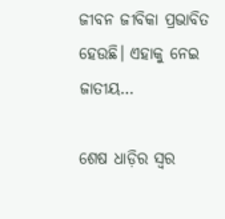ଜୀବନ ଜୀବିକା ପ୍ରଭାବିତ ହେଉଛି। ଏହାକୁ ନେଇ ଜାତୀୟ…

ଶେଷ ଧାଡ଼ିର ସ୍ବର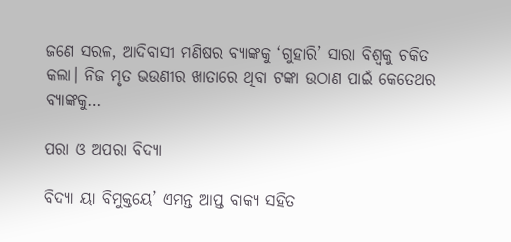ଜଣେ ସରଳ, ଆଦିବାସୀ ମଣିଷର ବ୍ୟାଙ୍କକୁ ‘ଗୁହାରି’ ସାରା ବିଶ୍ୱକୁ ଚକିତ କଲା। ନିଜ ମୃତ ଭଉଣୀର ଖାତାରେ ଥିବା ଟଙ୍କା ଉଠାଣ ପାଇଁ କେତେଥର ବ୍ୟାଙ୍କକୁ…

ପରା ଓ ଅପରା ବିଦ୍ୟା

ବିଦ୍ୟା ୟା ବିମୁକ୍ତୟେ’ ଏମନ୍ତ ଆପ୍ତ ବାକ୍ୟ ସହିତ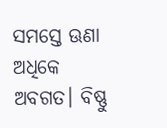ସମସ୍ତେ ଊଣା ଅଧିକେ ଅବଗତ। ବିଷ୍ଣୁ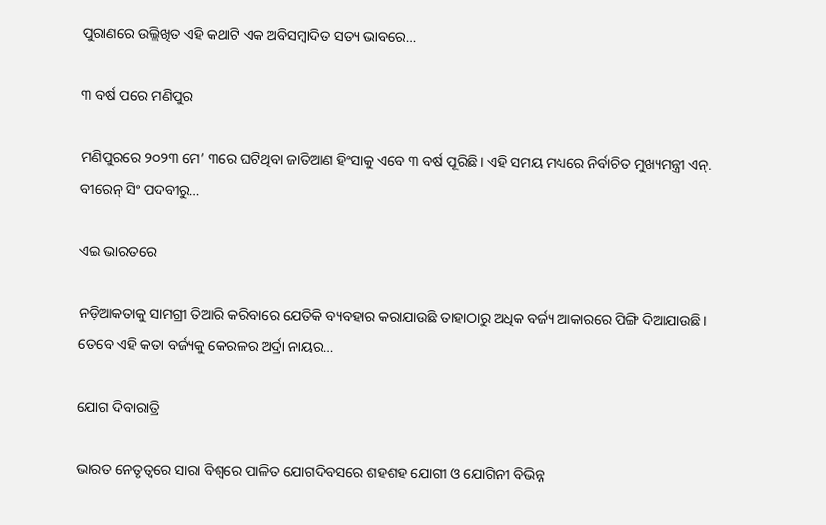ପୁରାଣରେ ଉଲ୍ଲିଖିତ ଏହି କଥାଟି ଏକ ଅବିସମ୍ବାଦିତ ସତ୍ୟ ଭାବରେ…

୩ ବର୍ଷ ପରେ ମଣିପୁର

ମଣିପୁରରେ ୨୦୨୩ ମେ’ ୩ରେ ଘଟିଥିବା ଜାତିଆଣ ହିଂସାକୁ ଏବେ ୩ ବର୍ଷ ପୂରିଛି। ଏହି ସମୟ ମଧ୍ୟରେ ନିର୍ବାଚିତ ମୁଖ୍ୟମନ୍ତ୍ରୀ ଏନ୍‌. ବୀରେନ୍‌ ସିଂ ପଦବୀରୁ…

ଏଇ ଭାରତରେ

ନଡ଼ିଆକତାକୁ ସାମଗ୍ରୀ ତିଆରି କରିବାରେ ଯେତିକି ବ୍ୟବହାର କରାଯାଉଛି ତାହାଠାରୁ ଅଧିକ ବର୍ଜ୍ୟ ଆକାରରେ ପିଙ୍ଗି ଦିଆଯାଉଛି। ତେବେ ଏହି କତା ବର୍ଜ୍ୟକୁ କେରଳର ଅର୍ଦ୍ରା ନାୟର…

ଯୋଗ ଦିବାରାତ୍ରି

ଭାରତ ନେତୃତ୍ୱରେ ସାରା ବିଶ୍ୱରେ ପାଳିତ ଯୋଗଦିବସରେ ଶହଶହ ଯୋଗୀ ଓ ଯୋଗିନୀ ବିଭିନ୍ନ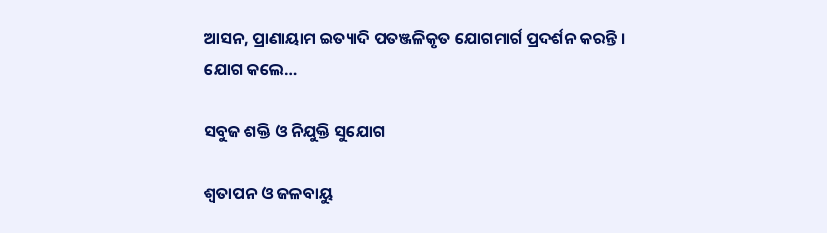ଆସନ, ପ୍ରାଣାୟାମ ଇତ୍ୟାଦି ପତଞ୍ଜଳିକୃତ ଯୋଗମାର୍ଗ ପ୍ରଦର୍ଶନ କରନ୍ତି । ଯୋଗ କଲେ…

ସବୁଜ ଶକ୍ତି ଓ ନିଯୁକ୍ତି ସୁଯୋଗ

ଶ୍ୱତାପନ ଓ ଜଳବାୟୁ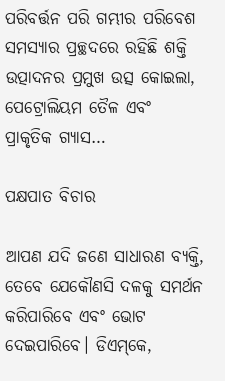ପରିବର୍ତ୍ତନ ପରି ଗମ୍ଭୀର ପରିବେଶ ସମସ୍ୟାର ପ୍ରଚ୍ଛଦରେ ରହିଛି ଶକ୍ତି ଉତ୍ପାଦନର ପ୍ରମୁଖ ଉତ୍ସ କୋଇଲା, ପେଟ୍ରୋଲିୟମ ତୈଳ ଏବଂ ପ୍ରାକୃତିକ ଗ୍ୟାସ…

ପକ୍ଷପାତ ବିଚାର

ଆପଣ ଯଦି ଜଣେ ସାଧାରଣ ବ୍ୟକ୍ତି, ତେବେ ଯେକୌଣସି ଦଳକୁ ସମର୍ଥନ କରିପାରିବେ ଏବଂ ଭୋଟ ଦେଇପାରିବେ। ଡିଏମ୍‌କେ,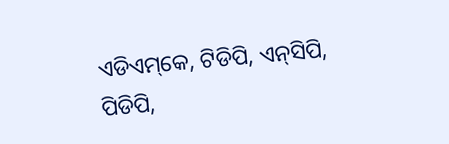ଏଡିଏମ୍‌କେ, ଟିଡିପି, ଏନ୍‌ସିପି, ପିଡିପି,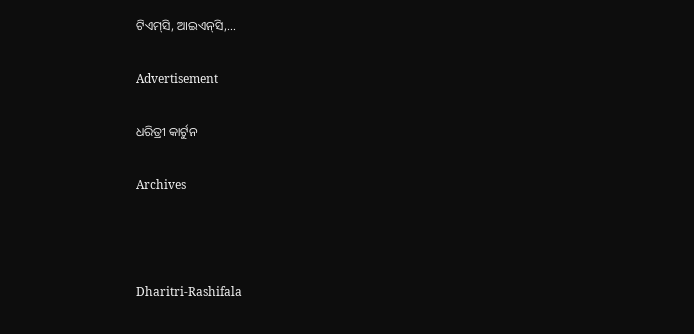ଟିଏମ୍‌ସି, ଆଇଏନ୍‌ସି,…

Advertisement

ଧରିତ୍ରୀ କାର୍ଟୁନ

Archives



Dharitri-Rashifala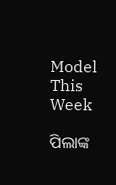Model This Week

ପିଲାଙ୍କ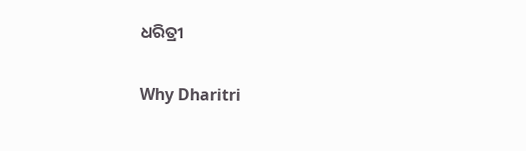ଧରିତ୍ରୀ

Why Dharitri